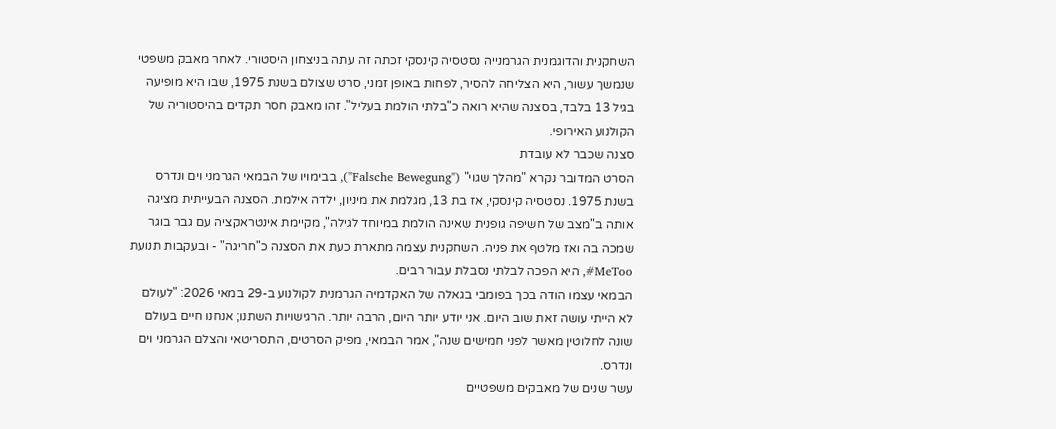השחקנית והדוגמנית הגרמנייה נסטסיה קינסקי זכתה זה עתה בניצחון היסטורי. לאחר מאבק משפטי שנמשך עשור, היא הצליחה להסיר, לפחות באופן זמני, סרט שצולם בשנת 1975, שבו היא מופיעה בגיל 13 בלבד, בסצנה שהיא רואה כ"בלתי הולמת בעליל". זהו מאבק חסר תקדים בהיסטוריה של הקולנוע האירופי.
סצנה שכבר לא עובדת
הסרט המדובר נקרא "מהלך שגוי" ("Falsche Bewegung"), בבימויו של הבמאי הגרמני וים ונדרס בשנת 1975. נסטסיה קינסקי, אז בת 13, מגלמת את מיניון, ילדה אילמת. הסצנה הבעייתית מציגה אותה ב"מצב של חשיפה גופנית שאינה הולמת במיוחד לגילה", מקיימת אינטראקציה עם גבר בוגר שמכה בה ואז מלטף את פניה. השחקנית עצמה מתארת כעת את הסצנה כ"חריגה" - ובעקבות תנועת MeToo#, היא הפכה לבלתי נסבלת עבור רבים.
הבמאי עצמו הודה בכך בפומבי בגאלה של האקדמיה הגרמנית לקולנוע ב-29 במאי 2026: "לעולם לא הייתי עושה זאת שוב היום. אני יודע יותר היום, הרבה יותר. הרגישויות השתנו; אנחנו חיים בעולם שונה לחלוטין מאשר לפני חמישים שנה", אמר הבמאי, מפיק הסרטים, התסריטאי והצלם הגרמני וים ונדרס.
עשר שנים של מאבקים משפטיים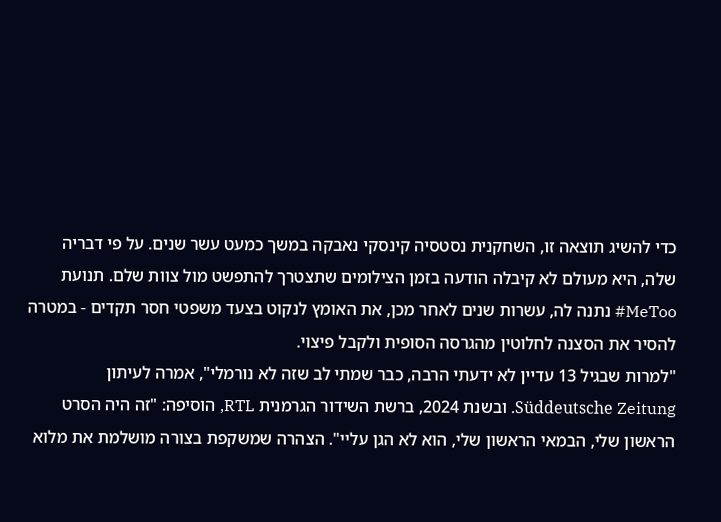כדי להשיג תוצאה זו, השחקנית נסטסיה קינסקי נאבקה במשך כמעט עשר שנים. על פי דבריה שלה, היא מעולם לא קיבלה הודעה בזמן הצילומים שתצטרך להתפשט מול צוות שלם. תנועת MeToo# נתנה לה, עשרות שנים לאחר מכן, את האומץ לנקוט בצעד משפטי חסר תקדים - במטרה להסיר את הסצנה לחלוטין מהגרסה הסופית ולקבל פיצוי.
"למרות שבגיל 13 עדיין לא ידעתי הרבה, כבר שמתי לב שזה לא נורמלי", אמרה לעיתון Süddeutsche Zeitung. ובשנת 2024, ברשת השידור הגרמנית RTL, הוסיפה: "זה היה הסרט הראשון שלי, הבמאי הראשון שלי, הוא לא הגן עליי". הצהרה שמשקפת בצורה מושלמת את מלוא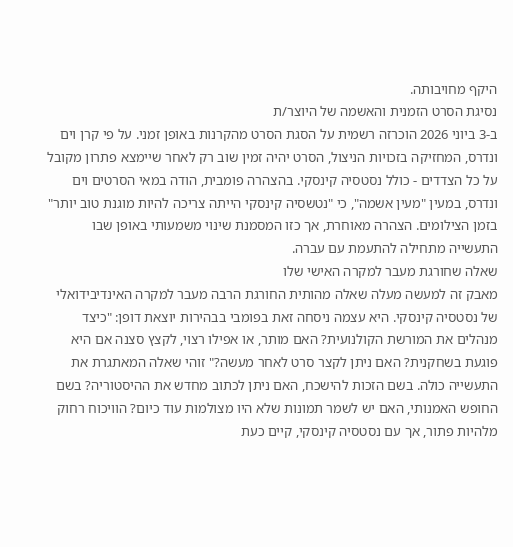היקף מחויבותה.
נסיגת הסרט הזמנית והאשמה של היוצר/ת
ב-3 ביוני 2026 הוכרזה רשמית על הסגת הסרט מהקרנות באופן זמני. על פי קרן וים ונדרס, המחזיקה בזכויות הניצול, הסרט יהיה זמין שוב רק לאחר שיימצא פתרון מקובל על כל הצדדים - כולל נסטסיה קינסקי. בהצהרה פומבית, הודה במאי הסרטים וים ונדרס, במעין "מעין אשמה", כי "נטשסיה קינסקי הייתה צריכה להיות מוגנת טוב יותר" בזמן הצילומים. הצהרה מאוחרת, אך כזו המסמנת שינוי משמעותי באופן שבו התעשייה מתחילה להתעמת עם עברה.
שאלה שחורגת מעבר למקרה האישי שלו
מאבק זה למעשה מעלה שאלה מהותית החורגת הרבה מעבר למקרה האינדיבידואלי של נסטסיה קינסקי. היא עצמה ניסחה זאת בפומבי בבהירות יוצאת דופן: "כיצד מנהלים את המורשת הקולנועית? האם מותר, או אפילו רצוי, לקצץ סצנה אם היא פוגעת בשחקנית? האם ניתן לקצר סרט לאחר מעשה?" זוהי שאלה המאתגרת את התעשייה כולה. בשם הזכות להישכח, האם ניתן לכתוב מחדש את ההיסטוריה? בשם החופש האמנותי, האם יש לשמר תמונות שלא היו מצולמות עוד כיום? הוויכוח רחוק מלהיות פתור, אך עם נסטסיה קינסקי, קיים כעת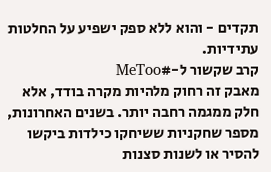תקדים - והוא ללא ספק ישפיע על החלטות עתידיות.
קרב שקשור ל-#MeToo
מאבק זה רחוק מלהיות מקרה בודד, אלא חלק ממגמה רחבה יותר. בשנים האחרונות, מספר שחקניות ששיחקו כילדות ביקשו להסיר או לשנות סצנות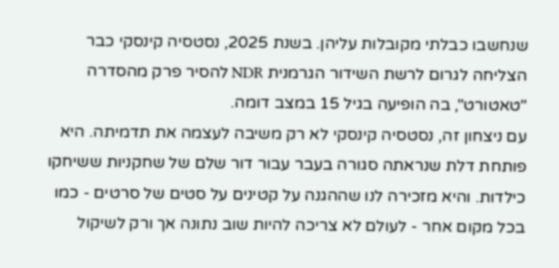שנחשבו כבלתי מקובלות עליהן. בשנת 2025, נסטסיה קינסקי כבר הצליחה לגרום לרשת השידור הגרמנית NDR להסיר פרק מהסדרה "טאטורט", בה הופיעה בגיל 15 במצב דומה.
עם ניצחון זה, נסטסיה קינסקי לא רק משיבה לעצמה את תדמיתה. היא פותחת דלת שנראתה סגורה בעבר עבור דור שלם של שחקניות ששיחקו כילדות. והיא מזכירה לנו שההגנה על קטינים על סטים של סרטים - כמו בכל מקום אחר - לעולם לא צריכה להיות שוב נתונה אך ורק לשיקול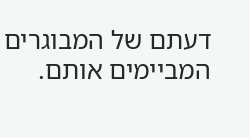דעתם של המבוגרים המביימים אותם.